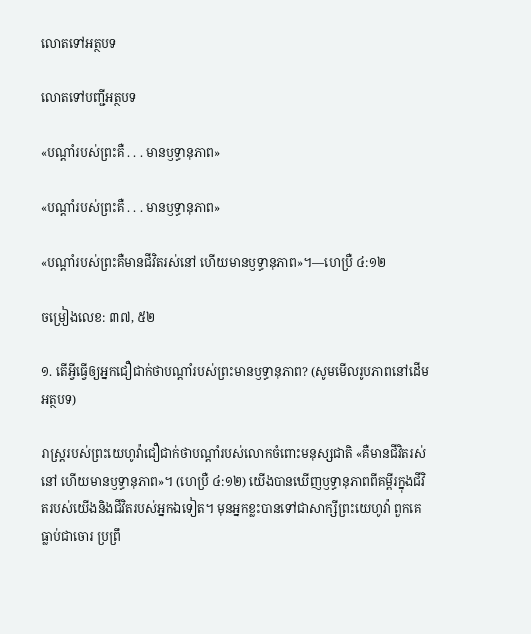លោតទៅអត្ថបទ

លោតទៅបញ្ជីអត្ថបទ

«បណ្ដាំរបស់ព្រះគឺ . . . មានឫទ្ធានុភាព»

«បណ្ដាំរបស់ព្រះគឺ . . . មានឫទ្ធានុភាព»

«បណ្ដាំរបស់ព្រះគឺមានជីវិតរស់នៅ ហើយមានឫទ្ធានុភាព»។—ហេប្រឺ ៤:១២

ចម្រៀងលេខ: ៣៧, ៥២

១. តើអ្វីធ្វើឲ្យអ្នកជឿជាក់ថាបណ្ដាំរបស់ព្រះមានឫទ្ធានុភាព? (សូមមើលរូបភាពនៅដើមអត្ថបទ)

រាស្ដ្ររបស់ព្រះយេហូវ៉ាជឿជាក់ថាបណ្ដាំរបស់លោកចំពោះមនុស្សជាតិ «គឺមានជីវិតរស់នៅ ហើយមានឫទ្ធានុភាព»។ (ហេប្រឺ ៤:១២) យើងបានឃើញឫទ្ធានុភាពពីគម្ពីរក្នុងជីវិតរបស់យើងនិងជីវិតរបស់អ្នកឯទៀត។ មុនអ្នកខ្លះបានទៅជាសាក្សីព្រះយេហូវ៉ា ពួកគេធ្លាប់ជាចោរ ប្រព្រឹ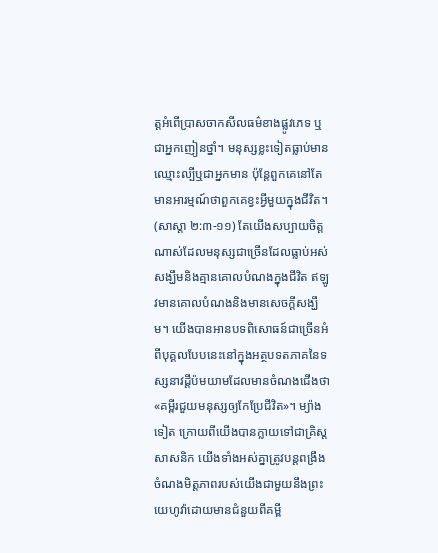ត្ដអំពើប្រាសចាកសីលធម៌ខាងផ្លូវភេទ ឬជាអ្នកញៀនថ្នាំ។ មនុស្សខ្លះទៀតធ្លាប់មានឈ្មោះល្បីឬជាអ្នកមាន ប៉ុន្ដែពួកគេនៅតែមានអារម្មណ៍ថាពួកគេខ្វះអ្វីមួយក្នុងជីវិត។ (សាស្តា ២:៣-១១) តែយើងសប្បាយចិត្ដណាស់ដែលមនុស្សជាច្រើនដែលធ្លាប់អស់សង្ឃឹមនិងគ្មានគោលបំណងក្នុងជីវិត ឥឡូវមានគោលបំណងនិងមានសេចក្ដីសង្ឃឹម។ យើងបានអានបទពិសោធន៍ជាច្រើនអំពីបុគ្គលបែបនេះនៅក្នុងអត្ថបទតភាគនៃទស្សនាវដ្ដីប៉មយាមដែលមានចំណងជើងថា «គម្ពីរជួយមនុស្សឲ្យកែប្រែជីវិត»។ ម្យ៉ាងទៀត ក្រោយពីយើងបានក្លាយទៅជាគ្រិស្ដសាសនិក យើងទាំងអស់គ្នាត្រូវបន្ដពង្រឹងចំណងមិត្ដភាពរបស់យើងជាមួយនឹងព្រះយេហូវ៉ាដោយមានជំនួយពីគម្ពី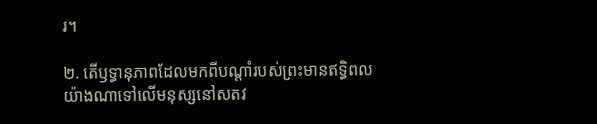រ។

២. តើឫទ្ធានុភាពដែលមកពីបណ្ដាំរបស់ព្រះមានឥទ្ធិពលយ៉ាងណាទៅលើមនុស្សនៅសតវ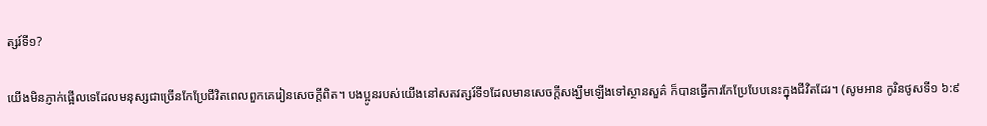ត្សរ៍ទី១?

យើងមិនភ្ញាក់ផ្អើលទេដែលមនុស្សជាច្រើនកែប្រែជីវិតពេលពួកគេរៀនសេចក្ដីពិត។ បងប្អូនរបស់យើងនៅសតវត្សរ៍ទី១ដែលមានសេចក្ដីសង្ឃឹមឡើងទៅស្ថានសួគ៌ ក៏បានធ្វើការកែប្រែបែបនេះក្នុងជីវិតដែរ។ (សូមអាន កូរិនថូសទី១ ៦:៩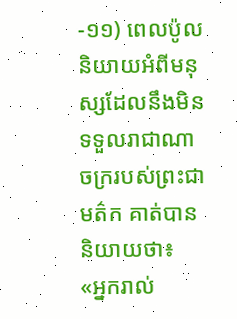-១១) ពេលប៉ូលនិយាយអំពីមនុស្សដែលនឹងមិនទទួលរាជាណាចក្ររបស់ព្រះជាមត៌ក គាត់បាននិយាយថា៖ «អ្នករាល់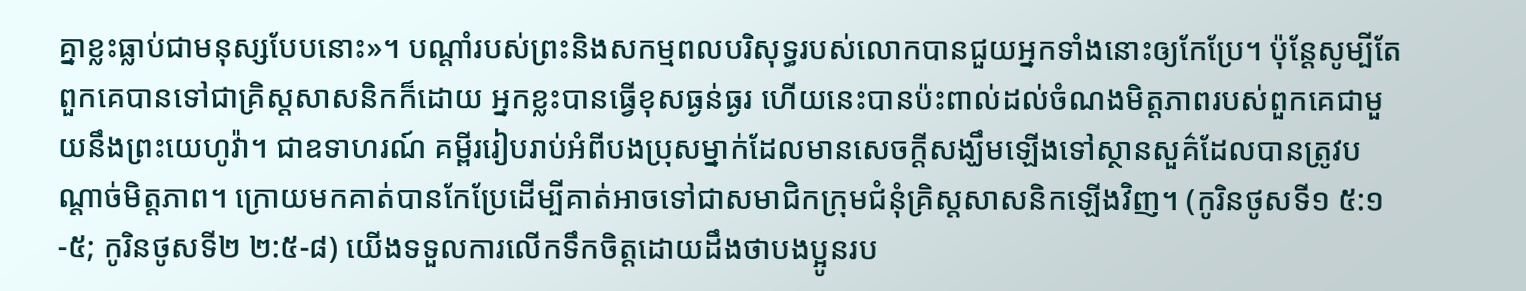គ្នាខ្លះធ្លាប់ជាមនុស្សបែបនោះ»។ បណ្ដាំរបស់ព្រះនិងសកម្មពលបរិសុទ្ធរបស់លោកបានជួយអ្នកទាំងនោះឲ្យកែប្រែ។ ប៉ុន្ដែសូម្បីតែពួកគេបានទៅជាគ្រិស្ដសាសនិកក៏ដោយ អ្នកខ្លះបានធ្វើខុសធ្ងន់ធ្ងរ ហើយនេះបានប៉ះពាល់ដល់ចំណងមិត្ដភាពរបស់ពួកគេជាមួយនឹងព្រះយេហូវ៉ា។ ជាឧទាហរណ៍ គម្ពីររៀបរាប់អំពីបងប្រុសម្នាក់ដែលមានសេចក្ដីសង្ឃឹមឡើងទៅស្ថានសួគ៌ដែលបានត្រូវបណ្ដាច់មិត្ដភាព។ ក្រោយមកគាត់បានកែប្រែដើម្បីគាត់អាចទៅជាសមាជិកក្រុមជំនុំគ្រិស្ដសាសនិកឡើងវិញ។ (កូរិនថូសទី១ ៥:១-៥; កូរិនថូសទី២ ២:៥-៨) យើងទទួលការលើកទឹកចិត្ដដោយដឹងថាបងប្អូនរប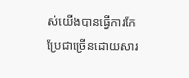ស់យើងបានធ្វើការកែប្រែជាច្រើនដោយសារ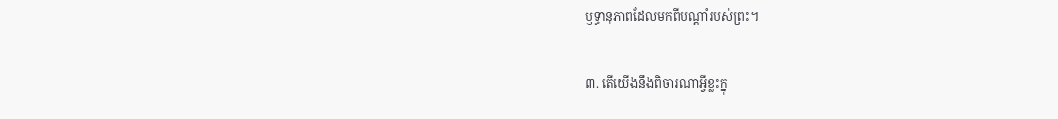ឫទ្ធានុភាពដែលមកពីបណ្ដាំរបស់ព្រះ។

៣. តើយើងនឹងពិចារណាអ្វីខ្លះក្នុ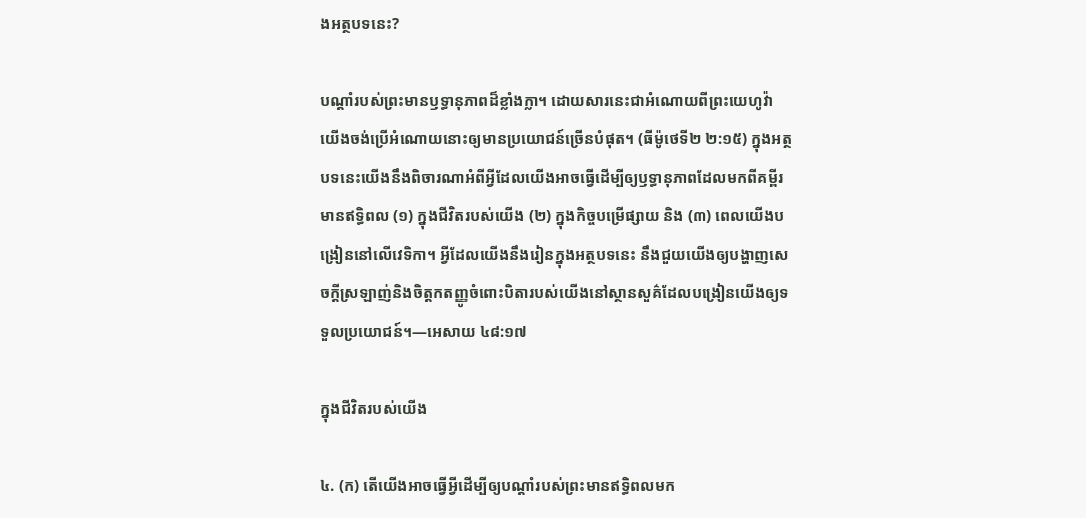ងអត្ថបទនេះ?

បណ្ដាំរបស់ព្រះមានឫទ្ធានុភាពដ៏ខ្លាំងក្លា។ ដោយសារនេះជាអំណោយពីព្រះយេហូវ៉ា យើងចង់ប្រើអំណោយនោះឲ្យមានប្រយោជន៍ច្រើនបំផុត។ (ធីម៉ូថេទី២ ២:១៥) ក្នុងអត្ថបទនេះយើងនឹងពិចារណាអំពីអ្វីដែលយើងអាចធ្វើដើម្បីឲ្យឫទ្ធានុភាពដែលមកពីគម្ពីរមានឥទ្ធិពល (១) ក្នុងជីវិតរបស់យើង (២) ក្នុងកិច្ចបម្រើផ្សាយ និង (៣) ពេលយើងបង្រៀននៅលើវេទិកា។ អ្វីដែលយើងនឹងរៀនក្នុងអត្ថបទនេះ នឹងជួយយើងឲ្យបង្ហាញសេចក្ដីស្រឡាញ់និងចិត្ដកតញ្ញូចំពោះបិតារបស់យើងនៅស្ថានសួគ៌ដែលបង្រៀនយើងឲ្យទទួលប្រយោជន៍។—អេសាយ ៤៨:១៧

ក្នុងជីវិតរបស់យើង

៤. (ក) តើយើងអាចធ្វើអ្វីដើម្បីឲ្យបណ្ដាំរបស់ព្រះមានឥទ្ធិពលមក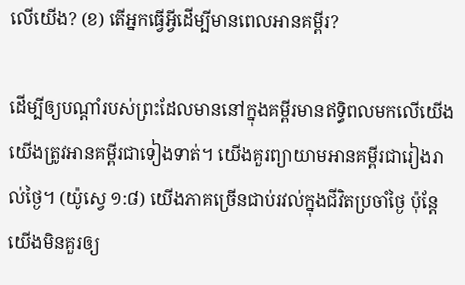លើយើង? (ខ) តើអ្នកធ្វើអ្វីដើម្បីមានពេលអានគម្ពីរ?

ដើម្បីឲ្យបណ្ដាំរបស់ព្រះដែលមាននៅក្នុងគម្ពីរមានឥទ្ធិពលមកលើយើង យើងត្រូវអានគម្ពីរជាទៀងទាត់។ យើងគួរព្យាយាមអានគម្ពីរជារៀងរាល់ថ្ងៃ។ (យ៉ូស្វេ ១:៨) យើងភាគច្រើនជាប់រវល់ក្នុងជីវិតប្រចាំថ្ងៃ ប៉ុន្ដែយើងមិនគួរឲ្យ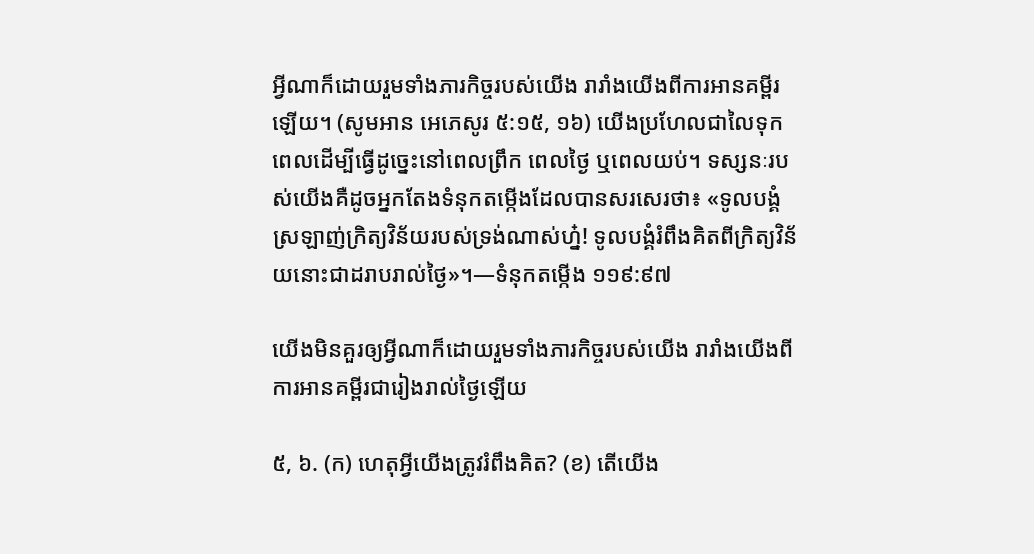អ្វីណាក៏ដោយរួមទាំងភារកិច្ចរបស់យើង រារាំងយើងពីការអានគម្ពីរឡើយ។ (សូមអាន អេភេសូរ ៥:១៥, ១៦) យើងប្រហែលជាលៃទុកពេលដើម្បីធ្វើដូច្នេះនៅពេលព្រឹក ពេលថ្ងៃ ឬពេលយប់។ ទស្សនៈរបស់យើងគឺដូចអ្នកតែងទំនុកតម្កើងដែលបានសរសេរថា៖ «ទូលបង្គំស្រឡាញ់ក្រិត្យវិន័យរបស់ទ្រង់ណាស់ហ្ន៎! ទូលបង្គំរំពឹងគិតពីក្រិត្យវិន័យនោះជាដរាបរាល់ថ្ងៃ»។—ទំនុកតម្កើង ១១៩:៩៧

យើងមិនគួរឲ្យអ្វីណាក៏ដោយរួមទាំងភារកិច្ចរបស់យើង រារាំងយើងពីការអានគម្ពីរជារៀងរាល់ថ្ងៃឡើយ

៥, ៦. (ក) ហេតុអ្វីយើងត្រូវរំពឹងគិត? (ខ) តើយើង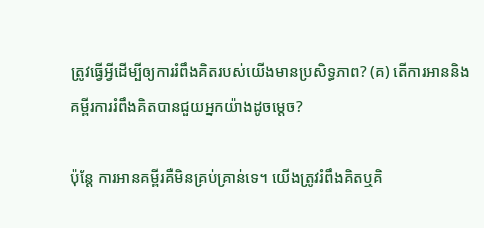ត្រូវធ្វើអ្វីដើម្បីឲ្យការរំពឹងគិតរបស់យើងមានប្រសិទ្ធភាព? (គ) តើការអាននិងគម្ពីរការរំពឹងគិតបានជួយអ្នកយ៉ាងដូចម្ដេច?

ប៉ុន្ដែ ការអានគម្ពីរគឺមិនគ្រប់គ្រាន់ទេ។ យើងត្រូវរំពឹងគិតឬគិ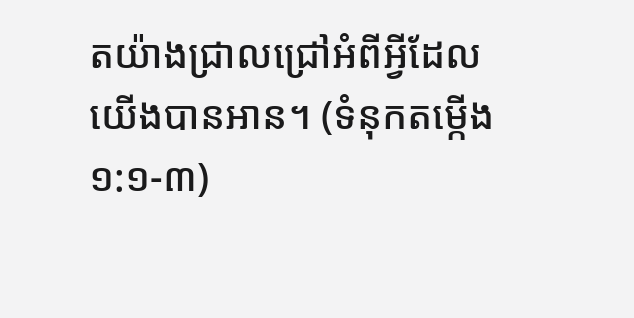តយ៉ាងជ្រាលជ្រៅអំពីអ្វីដែលយើងបានអាន។ (ទំនុកតម្កើង ១:១-៣)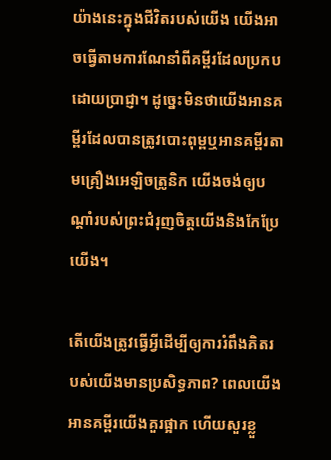យ៉ាងនេះក្នុងជីវិតរបស់យើង យើងអាចធ្វើតាមការណែនាំពីគម្ពីរដែលប្រកបដោយប្រាជ្ញា។ ដូច្នេះមិនថាយើងអានគម្ពីរដែលបានត្រូវបោះពុម្ពឬអានគម្ពីរតាមគ្រឿងអេឡិចត្រូនិក យើងចង់ឲ្យបណ្ដាំរបស់ព្រះជំរុញចិត្ដយើងនិងកែប្រែយើង។

តើយើងត្រូវធ្វើអ្វីដើម្បីឲ្យការរំពឹងគិតរបស់យើងមានប្រសិទ្ធភាព? ពេលយើងអានគម្ពីរយើងគួរផ្អាក ហើយសួរខ្លួ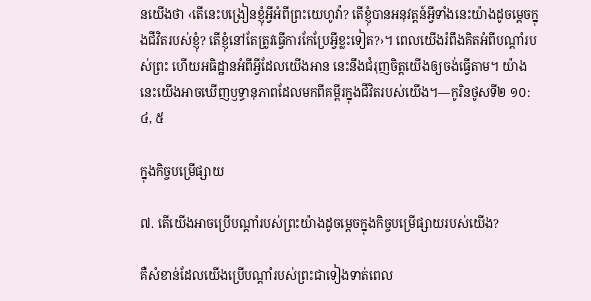នយើងថា ‹តើនេះបង្រៀនខ្ញុំអ្វីអំពីព្រះយេហូវ៉ា? តើខ្ញុំបានអនុវត្ដន៍អ្វីទាំងនេះយ៉ាងដូចម្ដេចក្នុងជីវិតរបស់ខ្ញុំ? តើខ្ញុំនៅតែត្រូវធ្វើការកែប្រែអ្វីខ្លះទៀត?›។ ពេលយើងរំពឹងគិតអំពីបណ្ដាំរបស់ព្រះ ហើយអធិដ្ឋានអំពីអ្វីដែលយើងអាន នេះនឹងជំរុញចិត្ដយើងឲ្យចង់ធ្វើតាម។ យ៉ាងនេះយើងអាចឃើញឫទ្ធានុភាពដែលមកពីគម្ពីរក្នុងជីវិតរបស់យើង។—កូរិនថូសទី២ ១០:៤, ៥

ក្នុងកិច្ចបម្រើផ្សាយ

៧. តើយើងអាចប្រើបណ្ដាំរបស់ព្រះយ៉ាងដូចម្ដេចក្នុងកិច្ចបម្រើផ្សាយរបស់យើង?

គឺសំខាន់ដែលយើងប្រើបណ្ដាំរបស់ព្រះជាទៀងទាត់ពេល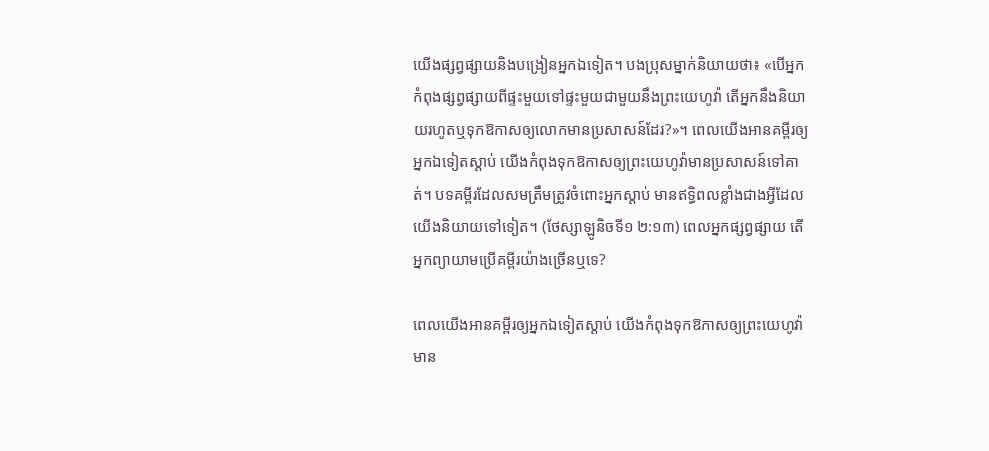យើងផ្សព្វផ្សាយនិងបង្រៀនអ្នកឯទៀត។ បងប្រុសម្នាក់និយាយថា៖ «បើអ្នកកំពុងផ្សព្វផ្សាយពីផ្ទះមួយទៅផ្ទះមួយជាមួយនឹងព្រះយេហូវ៉ា តើអ្នកនឹងនិយាយរហូតឬទុកឱកាសឲ្យលោកមានប្រសាសន៍ដែរ?»។ ពេលយើងអានគម្ពីរឲ្យអ្នកឯទៀតស្តាប់ យើងកំពុងទុកឱកាសឲ្យព្រះយេហូវ៉ាមានប្រសាសន៍ទៅគាត់។ បទគម្ពីរដែលសមត្រឹមត្រូវចំពោះអ្នកស្តាប់ មានឥទ្ធិពលខ្លាំងជាងអ្វីដែលយើងនិយាយទៅទៀត។ (ថែស្សាឡូនិចទី១ ២:១៣) ពេលអ្នកផ្សព្វផ្សាយ តើអ្នកព្យាយាមប្រើគម្ពីរយ៉ាងច្រើនឬទេ?

ពេលយើងអានគម្ពីរឲ្យអ្នកឯទៀតស្តាប់ យើងកំពុងទុកឱកាសឲ្យព្រះយេហូវ៉ាមាន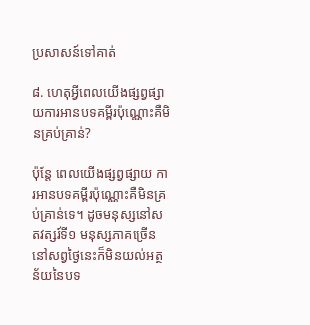ប្រសាសន៍ទៅគាត់

៨. ហេតុអ្វីពេលយើងផ្សព្វផ្សាយការអានបទគម្ពីរប៉ុណ្ណោះគឺមិនគ្រប់គ្រាន់?

ប៉ុន្ដែ ពេលយើងផ្សព្វផ្សាយ ការអានបទគម្ពីរប៉ុណ្ណោះគឺមិនគ្រប់គ្រាន់ទេ។ ដូចមនុស្សនៅសតវត្សរ៍ទី១ មនុស្សភាគច្រើននៅសព្វថ្ងៃនេះក៏មិនយល់អត្ថន័យនៃបទ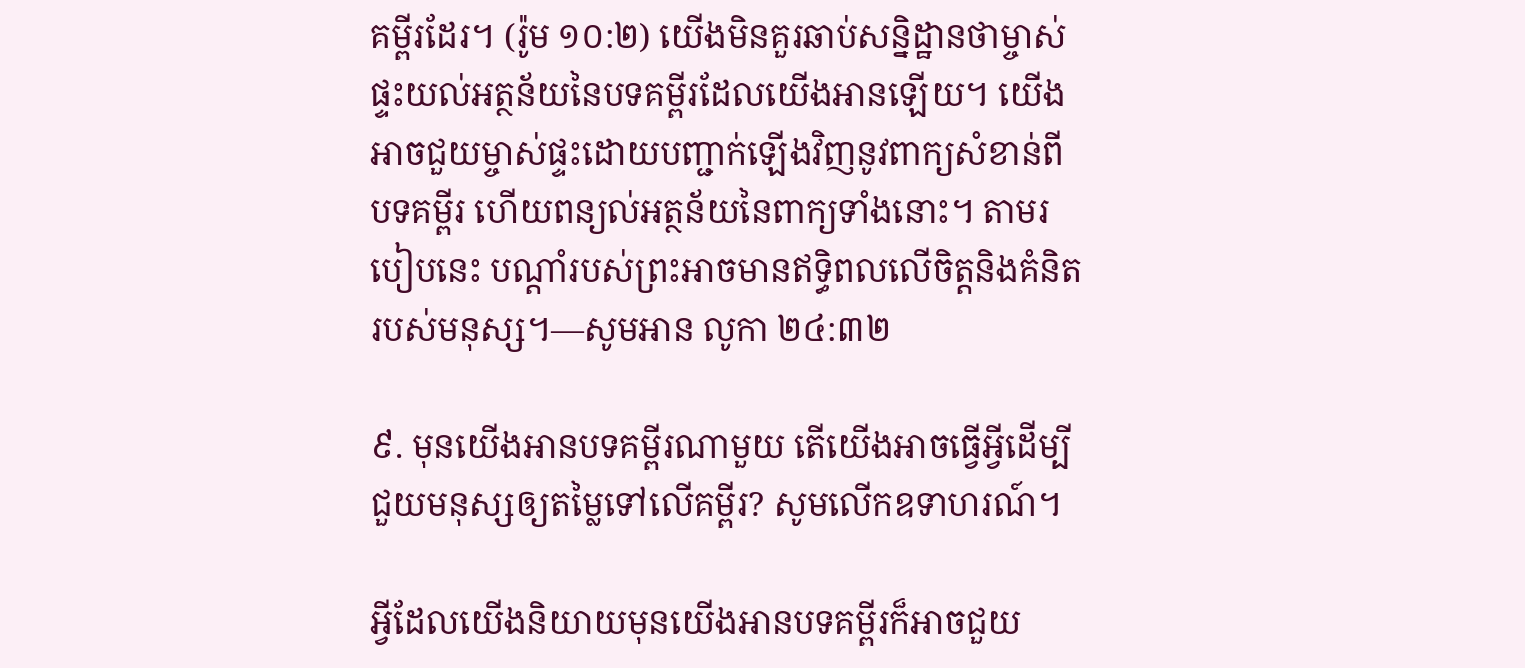គម្ពីរដែរ។ (រ៉ូម ១០:២) យើងមិនគួរឆាប់សន្និដ្ឋានថាម្ចាស់ផ្ទះយល់អត្ថន័យនៃបទគម្ពីរដែលយើងអានឡើយ។ យើងអាចជួយម្ចាស់ផ្ទះដោយបញ្ជាក់ឡើងវិញនូវពាក្យសំខាន់ពីបទគម្ពីរ ហើយពន្យល់អត្ថន័យនៃពាក្យទាំងនោះ។ តាមរបៀបនេះ បណ្ដាំរបស់ព្រះអាចមានឥទ្ធិពលលើចិត្ដនិងគំនិតរបស់មនុស្ស។—សូមអាន លូកា ២៤:៣២

៩. មុនយើងអានបទគម្ពីរណាមួយ តើយើងអាចធ្វើអ្វីដើម្បីជួយមនុស្សឲ្យតម្លៃទៅលើគម្ពីរ? សូមលើកឧទាហរណ៍។

អ្វីដែលយើងនិយាយមុនយើងអានបទគម្ពីរក៏អាចជួយ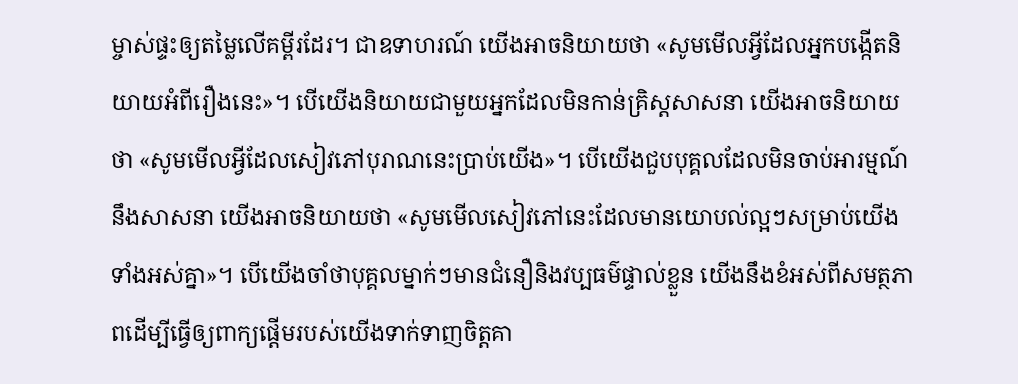ម្ចាស់ផ្ទះឲ្យតម្លៃលើគម្ពីរដែរ។ ជាឧទាហរណ៍ យើងអាចនិយាយថា «សូមមើលអ្វីដែលអ្នកបង្កើតនិយាយអំពីរឿងនេះ»។ បើយើងនិយាយជាមួយអ្នកដែលមិនកាន់គ្រិស្ដសាសនា យើងអាចនិយាយថា «សូមមើលអ្វីដែលសៀវភៅបុរាណនេះប្រាប់យើង»។ បើយើងជួបបុគ្គលដែលមិនចាប់អារម្មណ៍នឹងសាសនា យើងអាចនិយាយថា «សូមមើលសៀវភៅនេះដែលមានយោបល់ល្អៗសម្រាប់យើងទាំងអស់គ្នា»។ បើយើងចាំថាបុគ្គលម្នាក់ៗមានជំនឿនិងវប្បធម៌ផ្ទាល់ខ្លួន យើងនឹងខំអស់ពីសមត្ថភាពដើម្បីធ្វើឲ្យពាក្យផ្ដើមរបស់យើងទាក់ទាញចិត្ដគា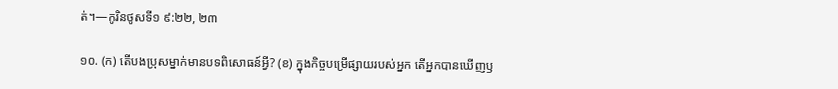ត់។—កូរិនថូសទី១ ៩:២២, ២៣

១០. (ក) តើបងប្រុសម្នាក់មានបទពិសោធន៍អ្វី? (ខ) ក្នុងកិច្ចបម្រើផ្សាយរបស់អ្នក តើអ្នកបានឃើញឫ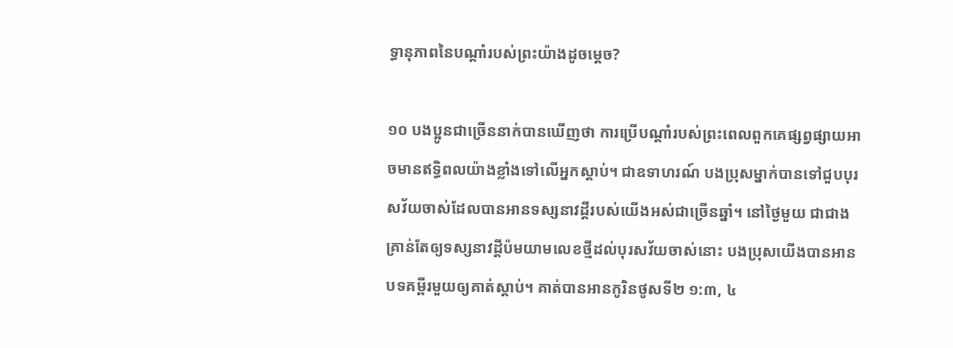ទ្ធានុភាពនៃបណ្ដាំរបស់ព្រះយ៉ាងដូចម្ដេច?

១០ បងប្អូនជាច្រើននាក់បានឃើញថា ការប្រើបណ្ដាំរបស់ព្រះពេលពួកគេផ្សព្វផ្សាយអាចមានឥទ្ធិពលយ៉ាងខ្លាំងទៅលើអ្នកស្តាប់។ ជាឧទាហរណ៍ បងប្រុសម្នាក់បានទៅជួបបុរសវ័យចាស់ដែលបានអានទស្សនាវដ្ដីរបស់យើងអស់ជាច្រើនឆ្នាំ។ នៅថ្ងៃមួយ ជាជាងគ្រាន់តែឲ្យទស្សនាវដ្ដីប៉មយាមលេខថ្មីដល់បុរសវ័យចាស់នោះ បងប្រុសយើងបានអានបទគម្ពីរមួយឲ្យគាត់ស្តាប់។ គាត់បានអានកូរិនថូសទី២ ១:៣, ៤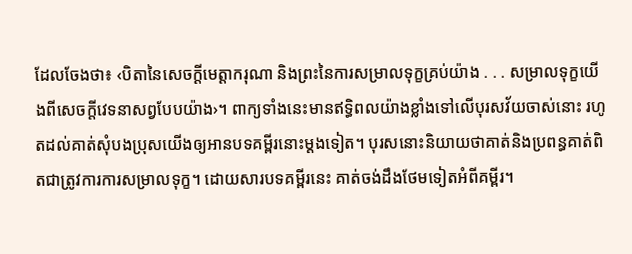ដែលចែងថា៖ ‹បិតានៃសេចក្ដីមេត្ដាករុណា និងព្រះនៃការសម្រាលទុក្ខគ្រប់យ៉ាង . . . សម្រាលទុក្ខយើងពីសេចក្ដីវេទនាសព្វបែបយ៉ាង›។ ពាក្យទាំងនេះមានឥទ្ធិពលយ៉ាងខ្លាំងទៅលើបុរសវ័យចាស់នោះ រហូតដល់គាត់សុំបងប្រុសយើងឲ្យអានបទគម្ពីរនោះម្ដងទៀត។ បុរសនោះនិយាយថាគាត់និងប្រពន្ធគាត់ពិតជាត្រូវការការសម្រាលទុក្ខ។ ដោយសារបទគម្ពីរនេះ គាត់ចង់ដឹងថែមទៀតអំពីគម្ពីរ។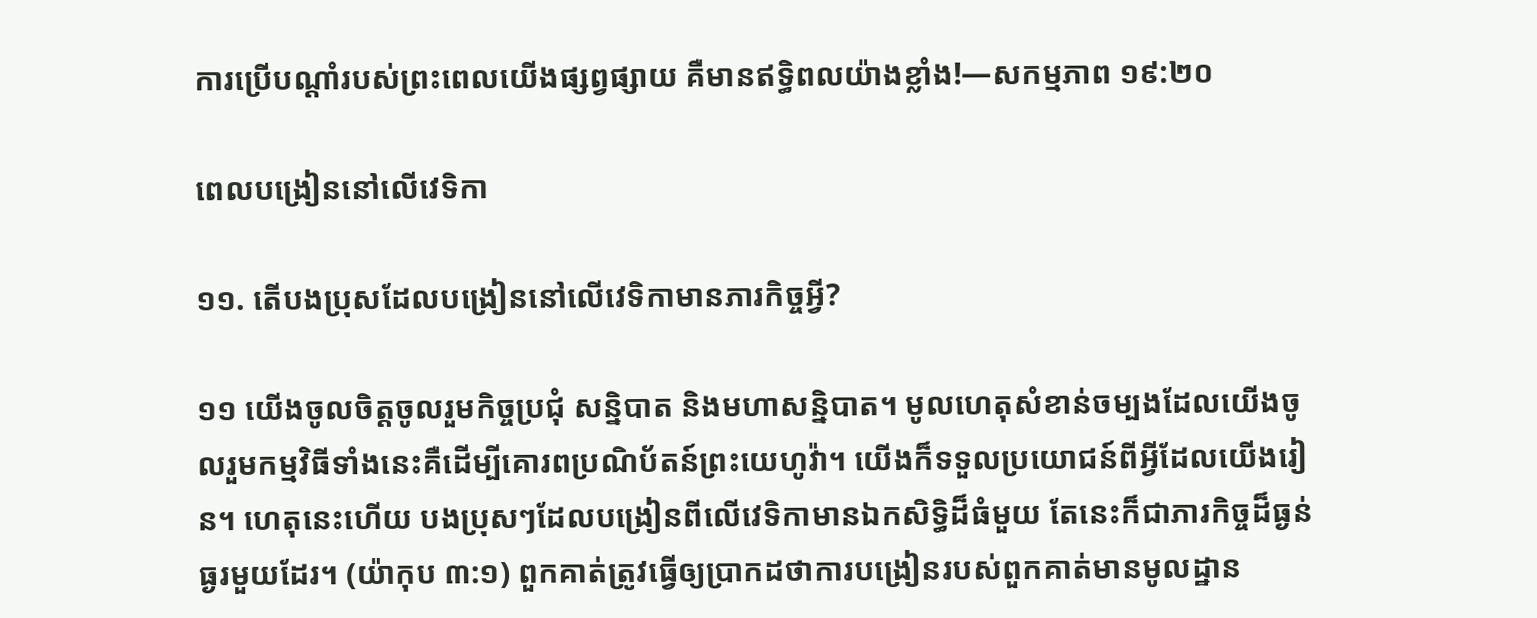ការប្រើបណ្ដាំរបស់ព្រះពេលយើងផ្សព្វផ្សាយ គឺមានឥទ្ធិពលយ៉ាងខ្លាំង!—សកម្មភាព ១៩:២០

ពេលបង្រៀននៅលើវេទិកា

១១. តើបងប្រុសដែលបង្រៀននៅលើវេទិកាមានភារកិច្ចអ្វី?

១១ យើងចូលចិត្ដចូលរួមកិច្ចប្រជុំ សន្និបាត និងមហាសន្និបាត។ មូលហេតុសំខាន់ចម្បងដែលយើងចូលរួមកម្មវិធីទាំងនេះគឺដើម្បីគោរពប្រណិប័តន៍ព្រះយេហូវ៉ា។ យើងក៏ទទួលប្រយោជន៍ពីអ្វីដែលយើងរៀន។ ហេតុនេះហើយ បងប្រុសៗដែលបង្រៀនពីលើវេទិកាមានឯកសិទ្ធិដ៏ធំមួយ តែនេះក៏ជាភារកិច្ចដ៏ធ្ងន់ធ្ងរមួយដែរ។ (យ៉ាកុប ៣:១) ពួកគាត់ត្រូវធ្វើឲ្យប្រាកដថាការបង្រៀនរបស់ពួកគាត់មានមូលដ្ឋាន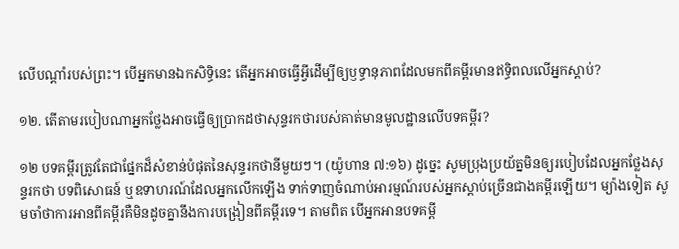លើបណ្ដាំរបស់ព្រះ។ បើអ្នកមានឯកសិទ្ធិនេះ តើអ្នកអាចធ្វើអ្វីដើម្បីឲ្យឫទ្ធានុភាពដែលមកពីគម្ពីរមានឥទ្ធិពលលើអ្នកស្តាប់?

១២. តើតាមរបៀបណាអ្នកថ្លែងអាចធ្វើឲ្យប្រាកដថាសុន្ទរកថារបស់គាត់មានមូលដ្ឋានលើបទគម្ពីរ?

១២ បទគម្ពីរត្រូវតែជាផ្នែកដ៏សំខាន់បំផុតនៃសុន្ទរកថានីមួយៗ។ (យ៉ូហាន ៧:១៦) ដូច្នេះ សូមប្រុងប្រយ័ត្នមិនឲ្យរបៀបដែលអ្នកថ្លែងសុន្ទរកថា បទពិសោធន៍ ឬឧទាហរណ៍ដែលអ្នកលើកឡើង ទាក់ទាញចំណាប់អារម្មណ៍របស់អ្នកស្តាប់ច្រើនជាងគម្ពីរឡើយ។ ម្យ៉ាងទៀត សូមចាំថាការអានពីគម្ពីរគឺមិនដូចគ្នានឹងការបង្រៀនពីគម្ពីរទេ។ តាមពិត បើអ្នកអានបទគម្ពី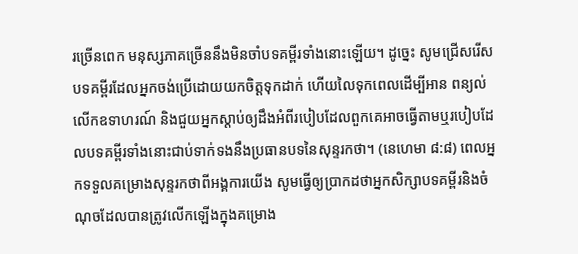រច្រើនពេក មនុស្សភាគច្រើននឹងមិនចាំបទគម្ពីរទាំងនោះឡើយ។ ដូច្នេះ សូមជ្រើសរើសបទគម្ពីរដែលអ្នកចង់ប្រើដោយយកចិត្ដទុកដាក់ ហើយលៃទុកពេលដើម្បីអាន ពន្យល់ លើកឧទាហរណ៍ និងជួយអ្នកស្តាប់ឲ្យដឹងអំពីរបៀបដែលពួកគេអាចធ្វើតាមឬរបៀបដែលបទគម្ពីរទាំងនោះជាប់ទាក់ទងនឹងប្រធានបទនៃសុន្ទរកថា។ (នេហេមា ៨:៨) ពេលអ្នកទទួលគម្រោងសុន្ទរកថាពីអង្គការយើង សូមធ្វើឲ្យប្រាកដថាអ្នកសិក្សាបទគម្ពីរនិងចំណុចដែលបានត្រូវលើកឡើងក្នុងគម្រោង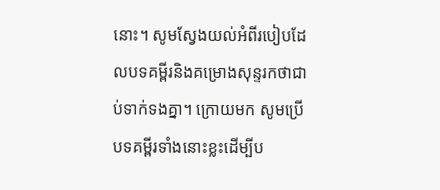នោះ។ សូមស្វែងយល់អំពីរបៀបដែលបទគម្ពីរនិងគម្រោងសុន្ទរកថាជាប់ទាក់ទងគ្នា។ ក្រោយមក សូមប្រើបទគម្ពីរទាំងនោះខ្លះដើម្បីប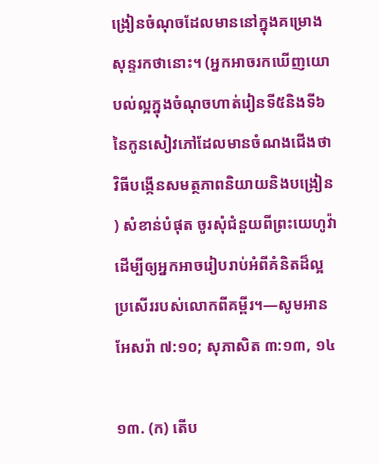ង្រៀនចំណុចដែលមាននៅក្នុងគម្រោងសុន្ទរកថានោះ។ (អ្នកអាចរកឃើញយោបល់ល្អក្នុងចំណុចហាត់រៀនទី៥និងទី៦នៃកូនសៀវភៅដែលមានចំណងជើងថា វិធីបង្កើនសមត្ថភាពនិយាយនិងបង្រៀន) សំខាន់បំផុត ចូរសុំជំនួយពីព្រះយេហូវ៉ាដើម្បីឲ្យអ្នកអាចរៀបរាប់អំពីគំនិតដ៏ល្អប្រសើររបស់លោកពីគម្ពីរ។—សូមអាន អែសរ៉ា ៧:១០; សុភាសិត ៣:១៣, ១៤

១៣. (ក) តើប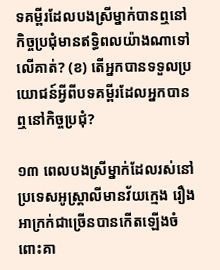ទគម្ពីរដែលបងស្រីម្នាក់បានឮនៅកិច្ចប្រជុំមានឥទ្ធិពលយ៉ាងណាទៅលើគាត់? (ខ) តើអ្នកបានទទួលប្រយោជន៍អ្វីពីបទគម្ពីរដែលអ្នកបានឮនៅកិច្ចប្រជុំ?

១៣ ពេលបងស្រីម្នាក់ដែលរស់នៅប្រទេសអូស្ត្រាលីមានវ័យក្មេង រឿងអាក្រក់ជាច្រើនបានកើតឡើងចំពោះគា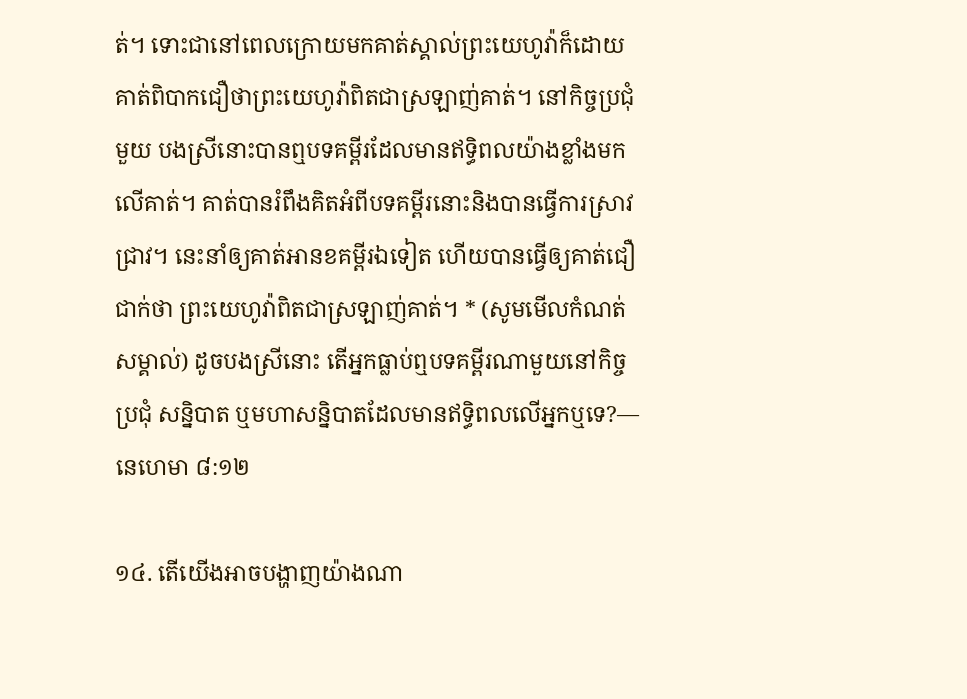ត់។ ទោះជានៅពេលក្រោយមកគាត់ស្គាល់ព្រះយេហូវ៉ាក៏ដោយ គាត់ពិបាកជឿថាព្រះយេហូវ៉ាពិតជាស្រឡាញ់គាត់។ នៅកិច្ចប្រជុំមួយ បងស្រីនោះបានឮបទគម្ពីរដែលមានឥទ្ធិពលយ៉ាងខ្លាំងមកលើគាត់។ គាត់បានរំពឹងគិតអំពីបទគម្ពីរនោះនិងបានធ្វើការស្រាវជ្រាវ។ នេះនាំឲ្យគាត់អានខគម្ពីរឯទៀត ហើយបានធ្វើឲ្យគាត់ជឿជាក់ថា ព្រះយេហូវ៉ាពិតជាស្រឡាញ់គាត់។ * (សូមមើលកំណត់សម្គាល់) ដូចបងស្រីនោះ តើអ្នកធ្លាប់ឮបទគម្ពីរណាមួយនៅកិច្ចប្រជុំ សន្និបាត ឬមហាសន្និបាតដែលមានឥទ្ធិពលលើអ្នកឬទេ?—នេហេមា ៨:១២

១៤. តើយើងអាចបង្ហាញយ៉ាងណា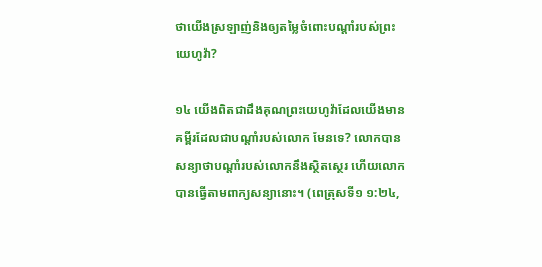ថាយើងស្រឡាញ់និងឲ្យតម្លៃចំពោះបណ្ដាំរបស់ព្រះយេហូវ៉ា?

១៤ យើងពិតជាដឹងគុណព្រះយេហូវ៉ាដែលយើងមានគម្ពីរដែលជាបណ្ដាំរបស់លោក មែនទេ? លោកបានសន្យាថាបណ្ដាំរបស់លោកនឹងស្ថិតស្ថេរ ហើយលោកបានធ្វើតាមពាក្យសន្យានោះ។ (ពេត្រុសទី១ ១:២៤,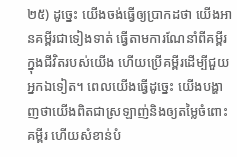២៥) ដូច្នេះ យើងចង់ធ្វើឲ្យប្រាកដថា យើងអានគម្ពីរជាទៀងទាត់ ធ្វើតាមការណែនាំពីគម្ពីរក្នុងជីវិតរបស់យើង ហើយប្រើគម្ពីរដើម្បីជួយអ្នកឯទៀត។ ពេលយើងធ្វើដូច្នេះ យើងបង្ហាញថាយើងពិតជាស្រឡាញ់និងឲ្យតម្លៃចំពោះគម្ពីរ ហើយសំខាន់បំ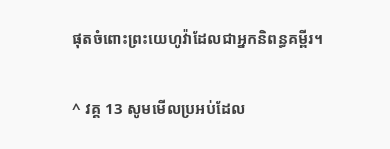ផុតចំពោះព្រះយេហូវ៉ាដែលជាអ្នកនិពន្ធគម្ពីរ។

^ វគ្គ 13 សូមមើលប្រអប់ដែល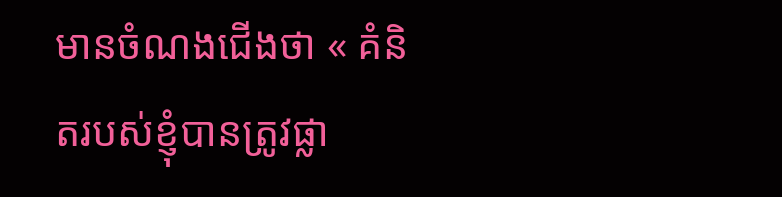មានចំណងជើងថា « គំនិតរបស់ខ្ញុំបានត្រូវផ្លា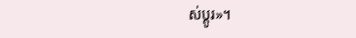ស់ប្ដូរ»។